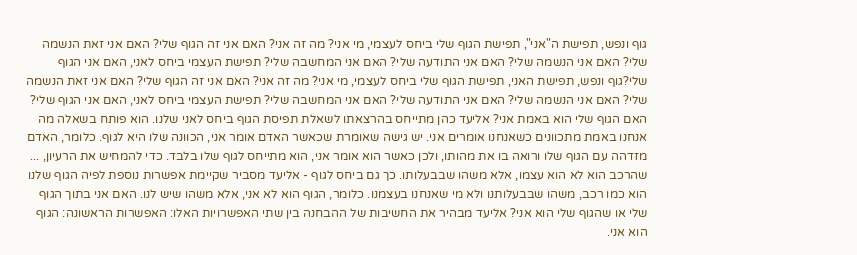גוף ונפש, תפישת ה"אני", תפישת הגוף שלי ביחס לעצמי, מי אני? מה זה אני? האם אני זה הגוף שלי? האם אני זאת הנשמה שלי? האם אני הנשמה שלי? האם אני התודעה שלי? האם אני המחשבה שלי? תפישת העצמי ביחס לאני, האם אני הגוף שלי?גוף ונפש, תפישת האני, תפישת הגוף שלי ביחס לעצמי, מי אני? מה זה אני? האם אני זה הגוף שלי? האם אני זאת הנשמה שלי? האם אני הנשמה שלי? האם אני התודעה שלי? האם אני המחשבה שלי? תפישת העצמי ביחס לאני, האם אני הגוף שלי? האם הגוף שלי הוא באמת אני? אליעד כהן מתייחס בהרצאתו לשאלת תפיסת הגוף ביחס לאני שלנו. הוא פותח בשאלה מה אנחנו באמת מתכוונים כשאנחנו אומרים אני. יש גישה שאומרת שכאשר האדם אומר אני, הכוונה שלו היא לגוף. כלומר, האדם מזדהה עם הגוף שלו ורואה בו את מהותו, ולכן כאשר הוא אומר אני, הוא מתייחס לגוף שלו בלבד. כדי להמחיש את הרעיון, ... שהרכב הוא לא הוא עצמו, אלא משהו שבבעלותו. כך גם ביחס לגוף - אליעד מסביר שקיימת אפשרות נוספת לפיה הגוף שלנו הוא כמו רכב, משהו שבבעלותנו ולא מי שאנחנו בעצמנו. כלומר, הגוף הוא לא אני, אלא משהו שיש לנו. האם אני בתוך הגוף שלי או שהגוף שלי הוא אני? אליעד מבהיר את החשיבות של ההבחנה בין שתי האפשרויות האלו: האפשרות הראשונה: הגוף הוא אני.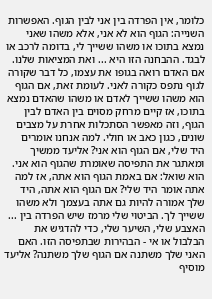כלומר, אין הפרדה בין אני לבין הגוף. האפשרות השנייה: הגוף הוא לא אני, אלא משהו שאני נמצא בתוכו או משהו ששייך לי, בדומה לרכב או לבגד. ההבחנה הזו היא ... ואת המציאות שלנו. אם האדם רואה בגופו את עצמו, כל דבר שקורה לגוף נתפס כקורה לאני. לעומת זאת, אם הגוף הוא משהו ששייך לאדם או משהו שהאדם נמצא בתוכו, אז קיים מרחק מסוים בין האדם לבין הגוף, וזה מאפשר הסתכלות אחרת על מצבים שונים, כגון כאב או חולי. למה אנחנו אומרים היד שלי, אם הגוף הוא אני? אליעד ממשיך ומאתגר את התפיסה שאומרת שהגוף הוא אני. הוא שואל: אם באמת הגוף הוא אתה, אז למה אתה אומר היד שלי? אם הגוף הוא אתה, היד שלך אמורה להיות גם אתה בעצמך ולא משהו ששייך לך. הביטוי שלי מרמז שיש הפרדה בין ... האצבע שלי, השיער שלי, כדי להדגיש את הבלבול או אי - הבהירות שבתפיסה הזו. האם האני שלך משתנה אם הגוף שלך משתנה? אליעד מוסיף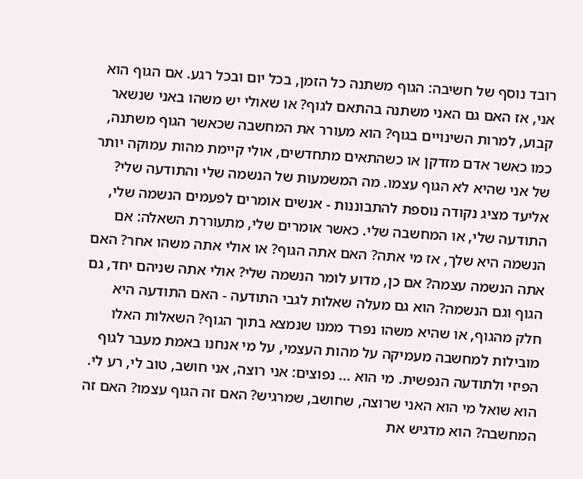רובד נוסף של חשיבה: הגוף משתנה כל הזמן, בכל יום ובכל רגע. אם הגוף הוא אני, אז האם גם האני משתנה בהתאם לגוף? או שאולי יש משהו באני שנשאר קבוע, למרות השינויים בגוף? הוא מעורר את המחשבה שכאשר הגוף משתנה, כמו כאשר אדם מזדקן או כשהתאים מתחדשים, אולי קיימת מהות עמוקה יותר של אני שהיא לא הגוף עצמו. מה המשמעות של הנשמה שלי והתודעה שלי? אליעד מציג נקודה נוספת להתבוננות - אנשים אומרים לפעמים הנשמה שלי, התודעה שלי, או המחשבה שלי. כאשר אומרים שלי, מתעוררת השאלה: אם הנשמה היא שלך, אז מי אתה? האם אתה הגוף? או אולי אתה משהו אחר? האם אתה הנשמה עצמה? אם כן, מדוע לומר הנשמה שלי? אולי אתה שניהם יחד, גם הגוף וגם הנשמה? הוא גם מעלה שאלות לגבי התודעה - האם התודעה היא חלק מהגוף, או שהיא משהו נפרד ממנו שנמצא בתוך הגוף? השאלות האלו מובילות למחשבה מעמיקה על מהות העצמי, על מי אנחנו באמת מעבר לגוף הפיזי ולתודעה הנפשית. מי הוא ... נפוצים: אני רוצה, אני חושב, טוב לי, רע לי. הוא שואל מי הוא האני שרוצה, שחושב, שמרגיש? האם זה הגוף עצמו? האם זה המחשבה? הוא מדגיש את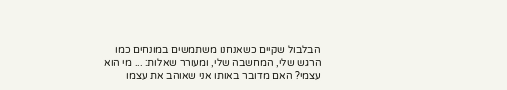הבלבול שקיים כשאנחנו משתמשים במונחים כמו הרגש שלי, המחשבה שלי, ומעורר שאלות: ... מי הוא עצמי? האם מדובר באותו אני שאוהב את עצמו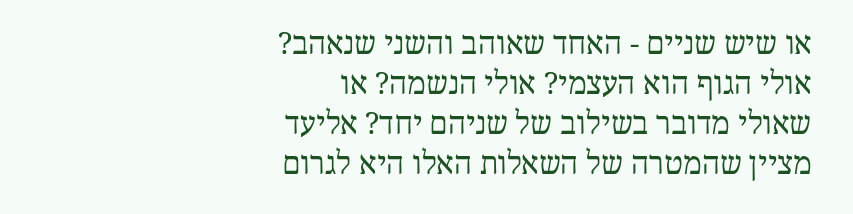או שיש שניים - האחד שאוהב והשני שנאהב? אולי הגוף הוא העצמי? אולי הנשמה? או שאולי מדובר בשילוב של שניהם יחד? אליעד מציין שהמטרה של השאלות האלו היא לגרום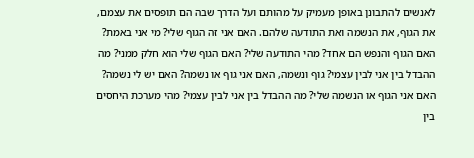לאנשים להתבונן באופן מעמיק על מהותם ועל הדרך שבה הם תופסים את עצמם, את הגוף, את הנשמה ואת התודעה שלהם. האם אני זה הגוף שלי? מי אני באמת? האם הגוף והנפש הם אחד? מהי התודעה שלי? האם הגוף שלי הוא חלק ממני? מה ההבדל בין אני לבין עצמי? גוף ונשמה, האם אני גוף או נשמה? האם יש לי נשמה? האם אני הגוף או הנשמה שלי? מה ההבדל בין אני לבין עצמי? מהי מערכת היחסים בין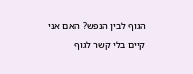הגוף לבין הנפש? האם אני קיים בלי קשר לגוף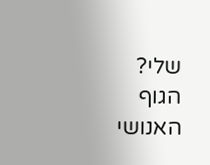שלי? הגוף האנושי